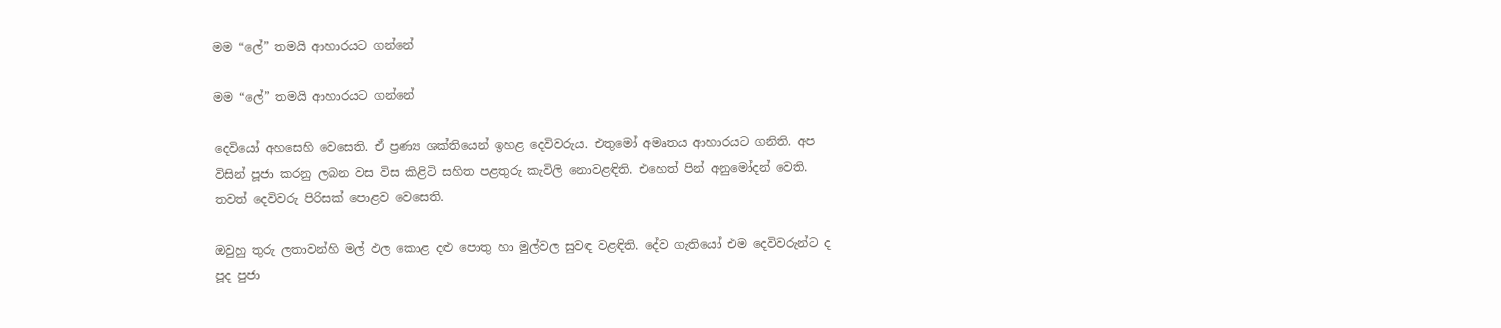මම “ලේ” තමයි ආහාරයට ගන්නේ

මම “ලේ” තමයි ආහාරයට ගන්නේ

දෙවියෝ අහසෙහි වෙසෙති. ඒ ප්‍රණ්‍ය ශක්තියෙන් ඉහළ දෙවිවරුය. එතුමෝ අමෘතය ආහාරයට ගනිති. අප විසින් පූජා කරනු ලබන වස විස කිළිටි සහිත පළතුරු කැවිලි නොවළඳිති. එහෙත් පින් අනුමෝදන් වෙති. තවත් දෙවිවරු පිරිසක් පොළව වෙසෙති.

ඔවුහු තුරු ලතාවන්හි මල් ඵල කොළ දළු පොතු හා මුල්වල සුවඳ වළඳිති. දේව ගැතියෝ එම දෙවිවරුන්ට ද පූද පුජා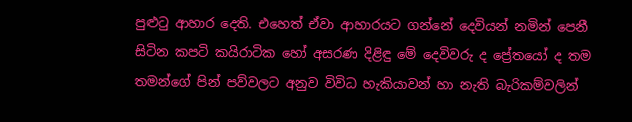පුළුටු ආහාර දෙති. එහෙත් ඒවා ආහාරයට ගන්නේ දෙවියන් නමින් පෙනී සිටින කපටි කයිරාටික හෝ අසරණ දිළිඳු මේ දෙවිවරු ද ප්‍රේතයෝ ද තම තමන්ගේ පින් පව්වලට අනුව විවිධ හැකියාවන් හා නැති බැරිකම්වලින්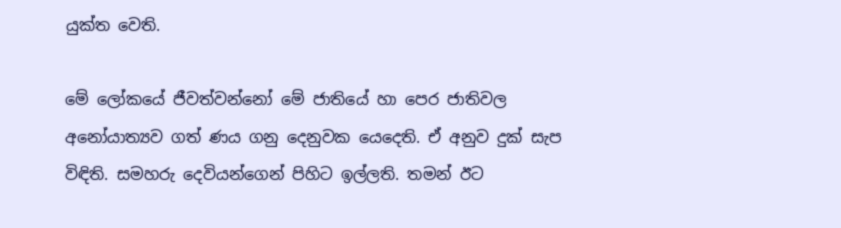යුක්ත වෙති.

මේ ලෝකයේ ජීවත්වන්නෝ මේ ජාතියේ හා පෙර ජාතිවල අනෝ‍යාත්‍යව ගත් ණය ගනු දෙනුවක යෙදෙති. ඒ අනුව දුක් සැප විඳිති. සමහරු දෙවියන්ගෙන් පිහිට ඉල්ලති. තමන් ඊට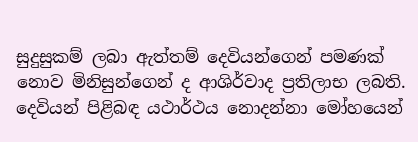සුදුසුකම් ලබා ඇත්තම් දෙවියන්ගෙන් පමණක් නොව මිනිසුන්ගෙන් ද ආශිර්වාද ප්‍රතිලාභ ලබති. දෙවියන් පිළිබඳ යථාර්ථය නොදන්නා මෝහයෙන්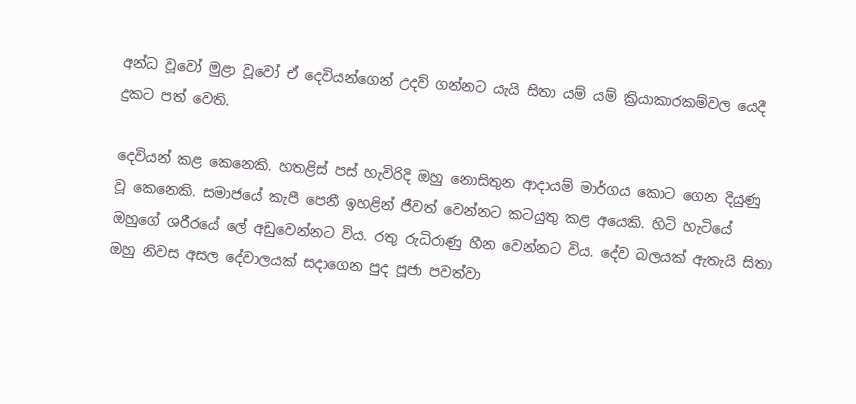අන්ධ වූවෝ මුළා වූවෝ ඒ දෙවියන්ගෙන් උදව් ගන්නට යැයි සිතා යම් යම් ක්‍රියාකාරකම්වල යෙදී දුකට පත් වෙති.

දෙවියන් කළ කෙනෙකි. හතළිස් පස් හැවිරිදි ඔහු නොසිතුන ආදායම් මාර්ගය කොට ගෙන දියුණු වූ කෙනෙකි. සමාජයේ කැපී පෙනී ඉහළින් ජීවත් වෙන්නට කටයුතු කළ අයෙකි. හිටි හැටියේ ඔහුගේ ශරීරයේ ලේ අඩුවෙන්නට විය. රතු රුධිරාණු හීන වෙන්නට විය. දේව බලයක් ඇතැයි සිතා ඔහු නිවස අසල දේවාලයක් සදාගෙන පුද පූජා පවත්වා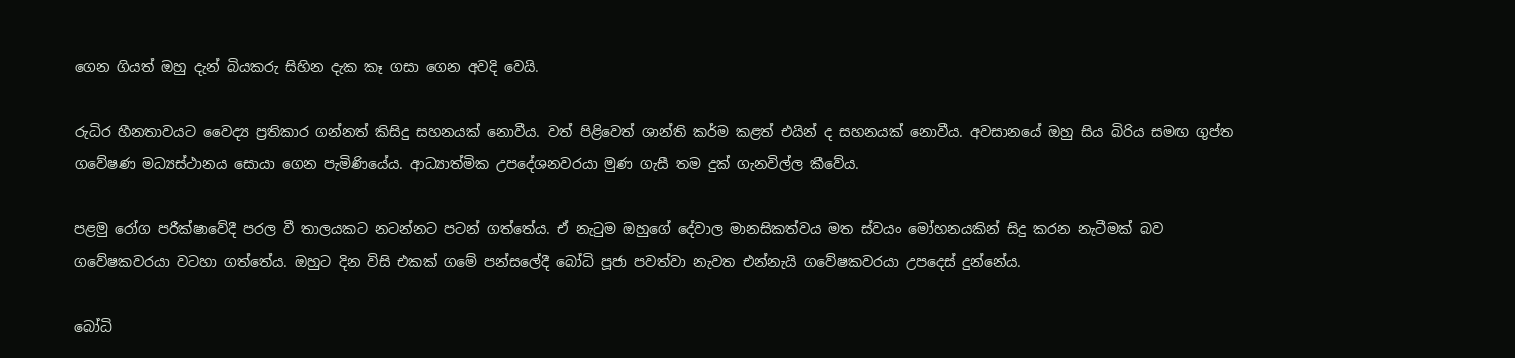ගෙන ගියත් ඔහු දැන් බියකරු සිහින දැක කෑ ගසා ගෙන අවදි වෙයි.

රුධිර හීනතාවයට වෛද්‍ය ප්‍රතිකාර ගන්නත් කිසිදු සහනයක් නොවීය. වත් පිළිවෙත් ශාන්ති කර්ම කළත් එයින් ද සහනයක් නොවීය. අවසානයේ ඔහු සිය බිරිය සමඟ ගුප්ත ගවේෂණ මධ්‍යස්ථානය සොයා ගෙන පැමිණියේය. ආධ්‍යාත්මික උපදේශනවරයා මුණ ගැසී තම දුක් ගැනවිල්ල කීවේය.

පළමු රෝග පරීක්ෂාවේදී පරල වී තාලයකට නටන්නට පටන් ගත්තේය. ඒ නැටුම ඔහුගේ දේවාල මානසිකත්වය මත ස්වයං මෝහනයකින් සිදු කරන නැටීමක් බව ගවේෂකවරයා වටහා ගත්තේය. ඔහුට දින විසි එකක් ගමේ පන්සලේදී බෝධි පූජා පවත්වා නැවත එන්නැයි ගවේෂකවරයා උපදෙස් දුන්නේය.

බෝධි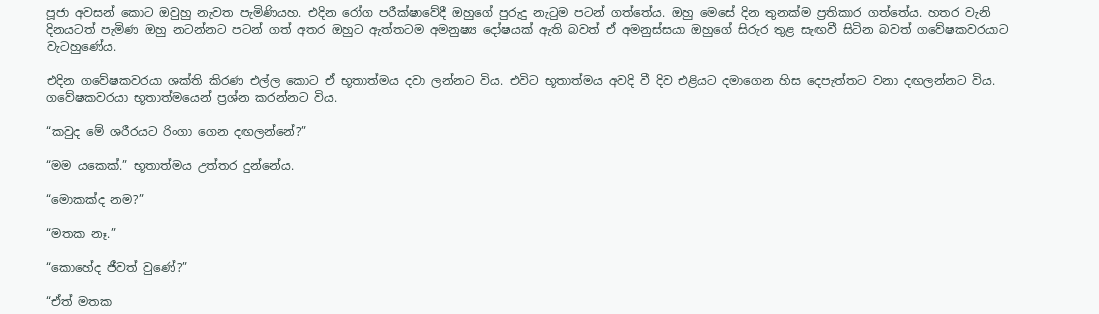පූජා අවසන් කොට ඔවුහු නැවත පැමිණියහ. එදින රෝග පරීක්ෂාවේදී ඔහුගේ පුරුදු නැටුම පටන් ගත්තේය. ඔහු මෙසේ දින තුනක්ම ප්‍රතිකාර ගත්තේය. හතර වැනි දිනයටත් පැමිණ ඔහු නටන්නට පටන් ගත් අතර ඔහුට ඇත්තටම අමනුෂ්‍ය දෝෂයක් ඇති බවත් ඒ අමනුස්සයා ඔහුගේ සිරුර තුළ සැඟවී සිටින බවත් ගවේෂකවරයාට වැටහුණේය.

එදින ගවේෂකවරයා ශක්ති කිරණ එල්ල කොට ඒ භූතාත්මය දවා ලන්නට විය. එවිට භූතාත්මය අවදි වී දිව එළියට දමාගෙන හිස දෙපැත්තට වනා දඟලන්නට විය. ගවේෂකවරයා භූතාත්මයෙන් ප්‍රශ්න කරන්නට විය.

“කවුද මේ ශරීරයට රිංගා ගෙන දඟලන්නේ?”

“මම යකෙක්.” භූතාත්මය උත්තර දුන්නේය.

“මොකක්ද නම?”

“මතක නෑ.”

“කොහේද ජීවත් වුණේ?”

“ඒත් මතක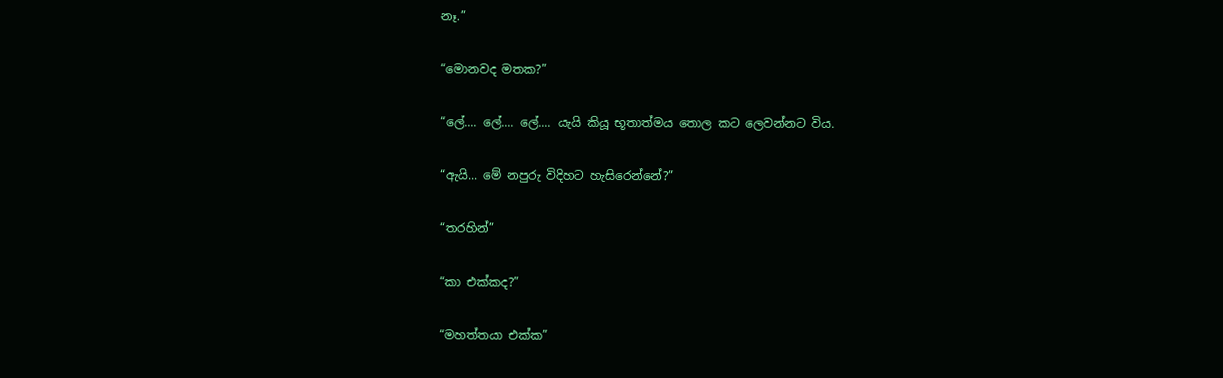නෑ.”

“මොනවද මතක?”

“ලේ.... ලේ.... ලේ.... යැයි කියූ භූතාත්මය තොල කට ලෙවන්නට විය.

“ඇයි... මේ නපුරු විදිහට හැසිරෙන්නේ?”

“තරහින්”

“කා එක්කද?”

“මහත්තයා එක්ක”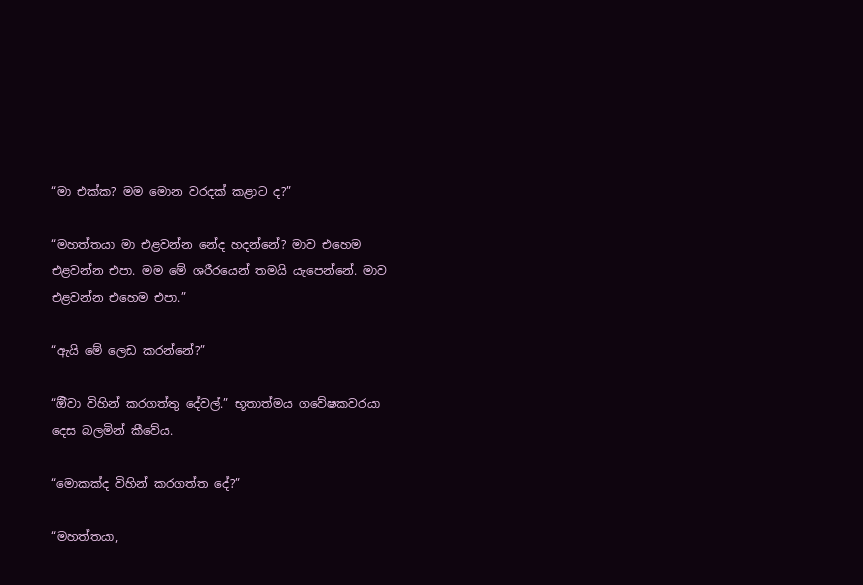“මා එක්ක? මම මොන වරදක් කළාට ද?”

“මහත්තයා මා එළවන්න නේද හදන්නේ? මාව එහෙම එළවන්න එපා. මම මේ ශරීරයෙන් තමයි යැපෙන්නේ. මාව එළවන්න එහෙම එපා.”

“ඇයි මේ ලෙඩ කරන්නේ?”

“ඕිවා විහින් කරගත්තු දේවල්.” භූතාත්මය ගවේෂකවරයා දෙස බලමින් කීවේය.

“මොකක්ද විහින් කරගත්ත දේ?”

“මහත්තයා,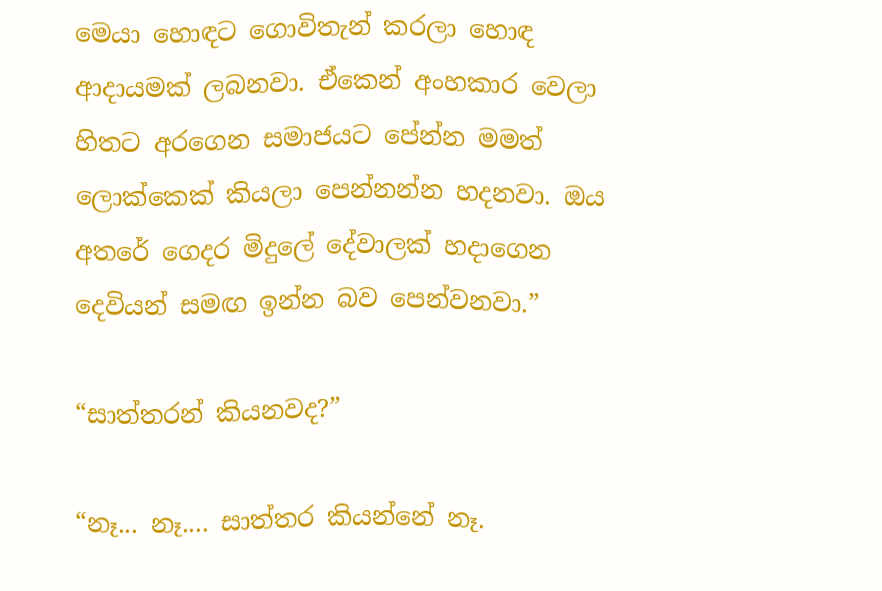මෙයා හොඳට ගොවිතැන් කරලා හොඳ ආදායමක් ලබනවා. ඒකෙන් අංහකාර වෙලා හිතට අරගෙන සමාජයට පේන්න මමත් ලොක්කෙක් කියලා පෙන්නන්න හදනවා. ඔය අතරේ ගෙදර මිදුලේ දේවාලක් හදාගෙන දෙවියන් සමඟ ඉන්න බව පෙන්වනවා.”

“සාත්තරන් කියනවද?”

“නෑ... නෑ.... සාත්තර කියන්නේ නෑ.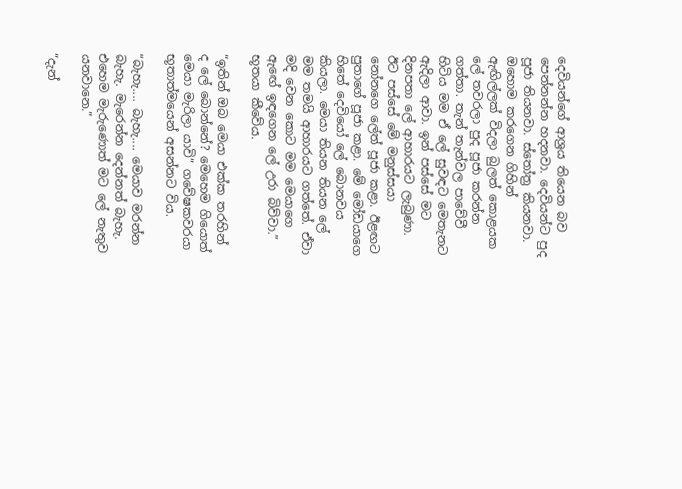දෙවියන්ගේ ආශ්‍රය තියෙන බව පෙන්නන්න හදනවා. දෙවියන්ට පුද පූජා තියනවා. ස්තෝත්‍ර කියනවා. ඔහොම කරගෙන ගිහින් ඇඟිල්ලක් විදලා බුලත් කොළයක ලේ තවරලා පුද පූජා කරන්න ගත්තා. තැන් තැන්වල පාවේවී හිටිය මම ඒ ලේ සුවඳට මෙතැනට ඇදිලා ආවා. ඉන් පස්සේ මට දිනපතා ලේ ආහාරයට ලැබුණා. ඊට පස්සේ මේ මනුස්සයා නෝනගෙ ලේත් පූජා කළා. ඊළඟට පුතාගේ පූජා කළා. මේ මෝඩයාගෙ හිතේ දෙවියෝ ලේ බොනවය කියලා. මෙයා තියන තියන ලේ මම තමයි ආහාරයට ගත්තේ. ඒවා මදි වෙන කොට මම මෙයාගෙ ඇඟේ ඉඳගෙන ලේ උරා බිව්වා.” භූතයා කීවේය.

“ඉතින් ඔබ මෙයා එක්ක තරහින් ද ලේ බොන්නේ? මෙහෙම ගියොත් මෙයා මැරිලා යාවි” ගවේෂකවරයා භූතාත්මයෙන් අසන්නට විය.

“බැහැ.... බැහැ.... මෙයාව මරන්න බැහැ. මැරෙන්න දෙන්නත් බැහැ. එහෙම මැරුණොත් මට ලේ නැතුව යනවානෙ.”

“දැන්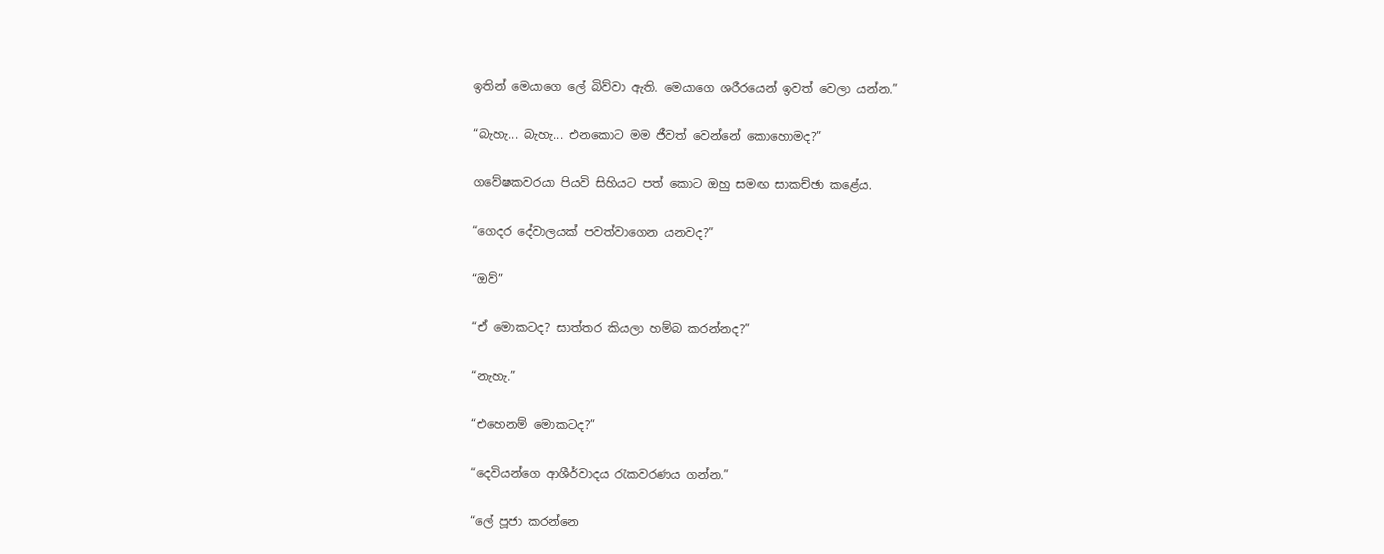ඉතින් මෙයාගෙ ලේ බිව්වා ඇති. මෙයාගෙ ශරීරයෙන් ඉවත් වෙලා යන්න.”

“බැහැ... බැහැ... එනකොට මම ජීවත් වෙන්නේ කොහොමද?”

ගවේෂකවරයා පියවි සිහියට පත් කොට ඔහු සමඟ සාකච්ඡා කළේය.

“ගෙදර දේවාලයක් පවත්වාගෙන යනවද?”

“ඔව්”

“ඒ මොකටද? සාත්තර කියලා හම්බ කරන්නද?”

“නැහැ.”

“එහෙනම් මොකටද?”

“දෙවියන්ගෙ ආශීර්වාදය රැකවරණය ගන්න.”

“ලේ පූජා කරන්නෙ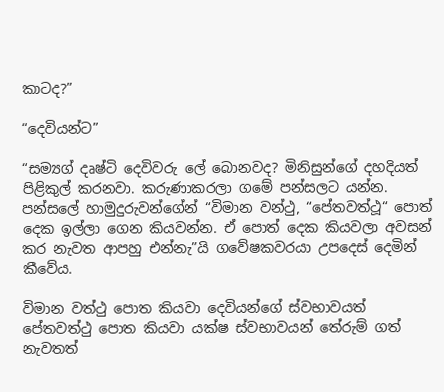කාටද?”

“දෙවියන්ට”

“සම්‍යග් දෘෂ්ටි දෙවිවරු ලේ බොනවද? මිනිසුන්ගේ දහදියත් පිළිකුල් කරනවා. කරුණාකරලා ගමේ පන්සලට යන්න. පන්සලේ හාමුදුරුවන්ගේන් “විමාන වන්ථු, “පේතවත්ථූ“ පොත් දෙක ඉල්ලා ගෙන කියවන්න. ඒ පොත් දෙක කියවලා අවසන් කර නැවත ආපහු එන්නැ”යි ගවේෂකවරයා උපදෙස් දෙමින් කීවේය.

විමාන වත්ථු පොත කියවා දෙවියන්ගේ ස්වභාවයත් පේතවත්ථු පොත කියවා යක්ෂ ස්වභාවයන් තේරුම් ගත් නැවතත්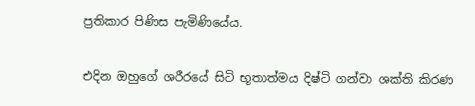ප්‍රතිකාර පිණිස පැමිණියේය.

එදින ඔහුගේ ශරීරයේ සිටි භූතාත්මය දිෂ්ටි ගන්වා ශක්ති කිරණ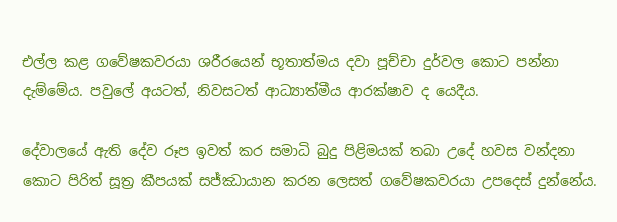එල්ල කළ ගවේෂකවරයා ශරීරයෙන් භූතාත්මය දවා පූච්චා දුර්වල කොට පන්නා දැම්මේය. පවුලේ අයටත්, නිවසටත් ආධ්‍යාත්මීය ආරක්ෂාව ද යෙදීය.

දේවාලයේ ඇති දේව රූප ඉවත් කර සමාධි බුදු පිළිමයක් තබා උදේ හවස වන්දනා කොට පිරිත් සූත්‍ර කීපයක් සජ්ඣායාන කරන ලෙසත් ගවේෂකවරයා උපදෙස් දුන්නේය.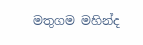මතුගම මහින්ද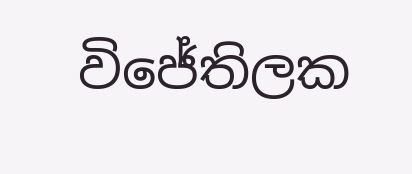විජේතිලක